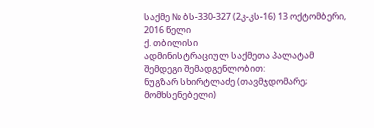საქმე № ბს-330-327 (2კ-კს-16) 13 ოქტომბერი, 2016 წელი
ქ. თბილისი
ადმინისტრაციულ საქმეთა პალატამ
შემდეგი შემადგენლობით:
ნუგზარ სხირტლაძე (თავმჯდომარე; მომხსენებელი)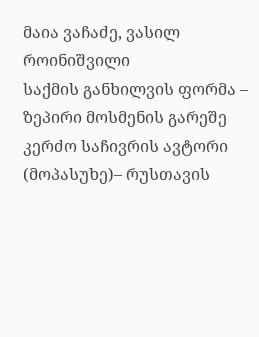მაია ვაჩაძე, ვასილ როინიშვილი
საქმის განხილვის ფორმა – ზეპირი მოსმენის გარეშე
კერძო საჩივრის ავტორი (მოპასუხე)– რუსთავის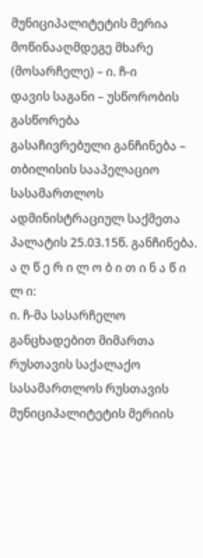მუნიციპალიტეტის მერია
მოწინააღმდეგე მხარე (მოსარჩელე) – ი. ჩ-ი
დავის საგანი – უსწორობის გასწორება
გასაჩივრებული განჩინება – თბილისის სააპელაციო სასამართლოს ადმინისტრაციულ საქმეთა პალატის 25.03.15წ. განჩინება.
ა ღ წ ე რ ი ლ ო ბ ი თ ი ნ ა წ ი ლ ი:
ი. ჩ-მა სასარჩელო განცხადებით მიმართა რუსთავის საქალაქო სასამართლოს რუსთავის მუნიციპალიტეტის მერიის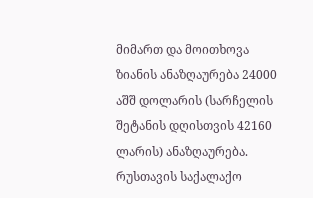მიმართ და მოითხოვა ზიანის ანაზღაურება 24000 აშშ დოლარის (სარჩელის შეტანის დღისთვის 42160 ლარის) ანაზღაურება.
რუსთავის საქალაქო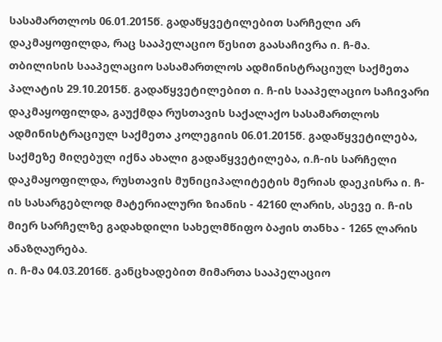სასამართლოს 06.01.2015წ. გადაწყვეტილებით სარჩელი არ დაკმაყოფილდა, რაც სააპელაციო წესით გაასაჩივრა ი. ჩ-მა.
თბილისის სააპელაციო სასამართლოს ადმინისტრაციულ საქმეთა პალატის 29.10.2015წ. გადაწყვეტილებით ი. ჩ-ის სააპელაციო საჩივარი დაკმაყოფილდა, გაუქმდა რუსთავის საქალაქო სასამართლოს ადმინისტრაციულ საქმეთა კოლეგიის 06.01.2015წ. გადაწყვეტილება, საქმეზე მიღებულ იქნა ახალი გადაწყვეტილება, ი.ჩ-ის სარჩელი დაკმაყოფილდა, რუსთავის მუნიციპალიტეტის მერიას დაეკისრა ი. ჩ-ის სასარგებლოდ მატერიალური ზიანის - 42160 ლარის, ასევე ი. ჩ-ის მიერ სარჩელზე გადახდილი სახელმწიფო ბაჟის თანხა - 1265 ლარის ანაზღაურება.
ი. ჩ-მა 04.03.2016წ. განცხადებით მიმართა სააპელაციო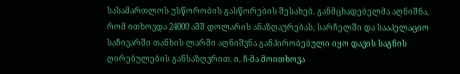სასამართლოს უსწორობის გასწორების შესახებ. განმცხადებელმა აღნიშნა, რომ ითხოვდა 24000 აშშ დოლარის ანაზღაურებას, სარჩელში და სააპელაციო საჩივარში თანხის ლარში აღნიშვნა განპირობებული იყო დავის საგნის ღირებულების განსაზღვრით. ი. ჩ-მა მოითხოვა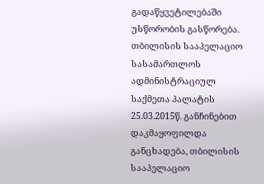გადაწყვეტილებაში უსწორობის გასწორება.
თბილისის სააპელაციო სასამართლოს ადმინისტრაციულ საქმეთა პალატის 25.03.2015წ. განჩინებით დაკმაყოფილდა განცხადება, თბილისის სააპელაციო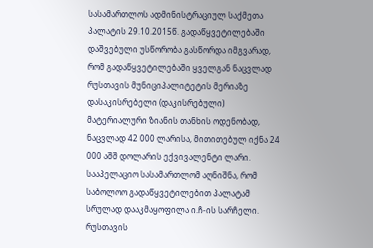სასამართლოს ადმინისტრაციულ საქმეთა პალატის 29.10.2015წ. გადაწყვეტილებაში დაშვებული უსწორობა გასწორდა იმგვარად, რომ გადაწყვეტილებაში ყველგან ნაცვლად რუსთავის მუნიციპალიტეტის მერიაზე დასაკისრებელი (დაკისრებული) მატერიალური ზიანის თანხის ოდენობად, ნაცვლად 42 000 ლარისა, მითითებულ იქნა 24 000 აშშ დოლარის ექვივალენტი ლარი. სააპელაციო სასამართლომ აღნიშნა, რომ საბოლოო გადაწყვეტილებით პალატამ სრულად დააკმაყოფილა ი.ჩ-ის სარჩელი. რუსთავის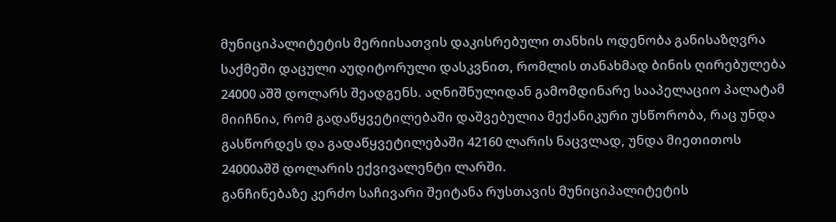მუნიციპალიტეტის მერიისათვის დაკისრებული თანხის ოდენობა განისაზღვრა საქმეში დაცული აუდიტორული დასკვნით, რომლის თანახმად ბინის ღირებულება 24000 აშშ დოლარს შეადგენს. აღნიშნულიდან გამომდინარე სააპელაციო პალატამ მიიჩნია, რომ გადაწყვეტილებაში დაშვებულია მექანიკური უსწორობა, რაც უნდა გასწორდეს და გადაწყვეტილებაში 42160 ლარის ნაცვლად, უნდა მიეთითოს 24000აშშ დოლარის ექვივალენტი ლარში.
განჩინებაზე კერძო საჩივარი შეიტანა რუსთავის მუნიციპალიტეტის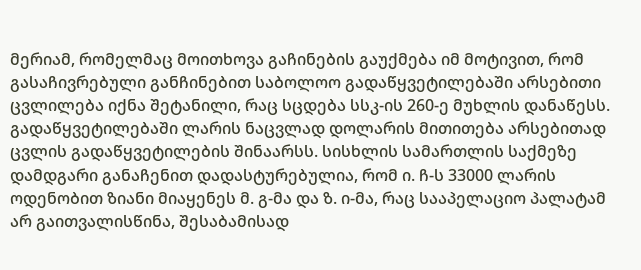მერიამ, რომელმაც მოითხოვა გაჩინების გაუქმება იმ მოტივით, რომ გასაჩივრებული განჩინებით საბოლოო გადაწყვეტილებაში არსებითი ცვლილება იქნა შეტანილი, რაც სცდება სსკ-ის 260-ე მუხლის დანაწესს. გადაწყვეტილებაში ლარის ნაცვლად დოლარის მითითება არსებითად ცვლის გადაწყვეტილების შინაარსს. სისხლის სამართლის საქმეზე დამდგარი განაჩენით დადასტურებულია, რომ ი. ჩ-ს 33000 ლარის ოდენობით ზიანი მიაყენეს მ. გ-მა და ზ. ი-მა, რაც სააპელაციო პალატამ არ გაითვალისწინა, შესაბამისად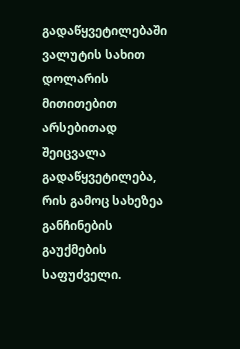გადაწყვეტილებაში ვალუტის სახით დოლარის მითითებით არსებითად შეიცვალა გადაწყვეტილება, რის გამოც სახეზეა განჩინების გაუქმების საფუძველი.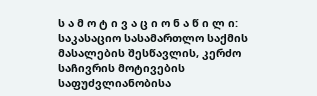ს ა მ ო ტ ი ვ ა ც ი ო ნ ა წ ი ლ ი:
საკასაციო სასამართლო საქმის მასალების შესწავლის, კერძო საჩივრის მოტივების საფუძვლიანობისა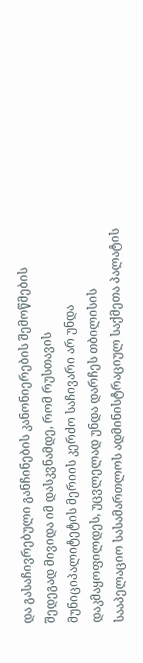და გასაჩივრებული განჩინების კანონიერების შემოწმების შედეგად მივიდა იმ დასკვნამდე, რომ რუსთავის მუნიციპალიტეტის მერიის კერძო საჩივარი არ უნდა დაკმაყოფილდეს, უცვლელად უნდა დარჩეს თბილისის სააპელაციო სასამართლოს ადმინისტრაციულ საქმეთა პალატის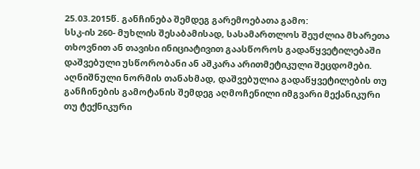25.03.2015წ. განჩინება შემდეგ გარემოებათა გამო:
სსკ-ის 260- მუხლის შესაბამისად, სასამართლოს შეუძლია მხარეთა თხოვნით ან თავისი ინიციატივით გაასწოროს გადაწყვეტილებაში დაშვებული უსწორობანი ან აშკარა არითმეტიკული შეცდომები. აღნიშნული ნორმის თანახმად, დაშვებულია გადაწყვეტილების თუ განჩინების გამოტანის შემდეგ აღმოჩენილი იმგვარი მექანიკური თუ ტექნიკური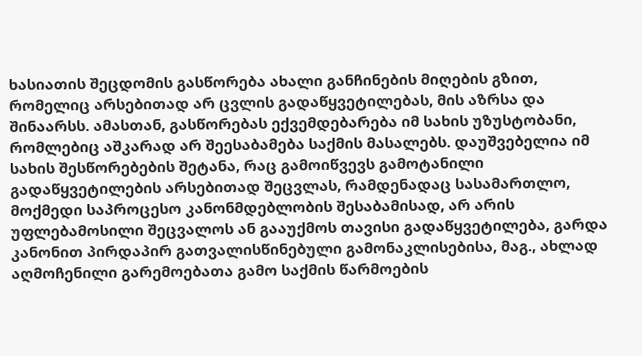ხასიათის შეცდომის გასწორება ახალი განჩინების მიღების გზით, რომელიც არსებითად არ ცვლის გადაწყვეტილებას, მის აზრსა და შინაარსს. ამასთან, გასწორებას ექვემდებარება იმ სახის უზუსტობანი, რომლებიც აშკარად არ შეესაბამება საქმის მასალებს. დაუშვებელია იმ სახის შესწორებების შეტანა, რაც გამოიწვევს გამოტანილი გადაწყვეტილების არსებითად შეცვლას, რამდენადაც სასამართლო, მოქმედი საპროცესო კანონმდებლობის შესაბამისად, არ არის უფლებამოსილი შეცვალოს ან გააუქმოს თავისი გადაწყვეტილება, გარდა კანონით პირდაპირ გათვალისწინებული გამონაკლისებისა, მაგ., ახლად აღმოჩენილი გარემოებათა გამო საქმის წარმოების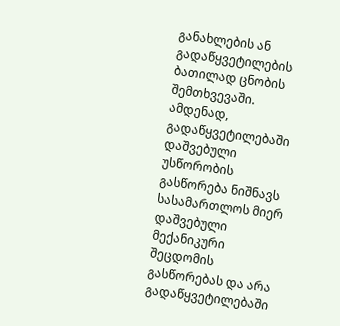განახლების ან გადაწყვეტილების ბათილად ცნობის შემთხვევაში. ამდენად, გადაწყვეტილებაში დაშვებული უსწორობის გასწორება ნიშნავს სასამართლოს მიერ დაშვებული მექანიკური შეცდომის გასწორებას და არა გადაწყვეტილებაში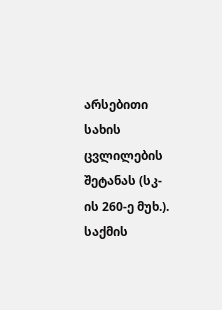არსებითი სახის ცვლილების შეტანას (სკ-ის 260-ე მუხ.). საქმის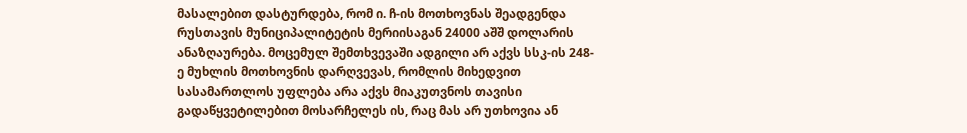მასალებით დასტურდება, რომ ი. ჩ-ის მოთხოვნას შეადგენდა რუსთავის მუნიციპალიტეტის მერიისაგან 24000 აშშ დოლარის ანაზღაურება. მოცემულ შემთხვევაში ადგილი არ აქვს სსკ-ის 248-ე მუხლის მოთხოვნის დარღვევას, რომლის მიხედვით სასამართლოს უფლება არა აქვს მიაკუთვნოს თავისი გადაწყვეტილებით მოსარჩელეს ის, რაც მას არ უთხოვია ან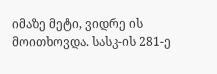იმაზე მეტი, ვიდრე ის მოითხოვდა. სასკ-ის 281-ე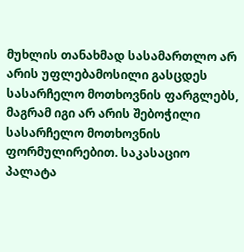მუხლის თანახმად სასამართლო არ არის უფლებამოსილი გასცდეს სასარჩელო მოთხოვნის ფარგლებს, მაგრამ იგი არ არის შებოჭილი სასარჩელო მოთხოვნის ფორმულირებით. საკასაციო პალატა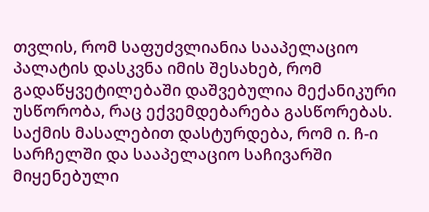თვლის, რომ საფუძვლიანია სააპელაციო პალატის დასკვნა იმის შესახებ, რომ გადაწყვეტილებაში დაშვებულია მექანიკური უსწორობა, რაც ექვემდებარება გასწორებას. საქმის მასალებით დასტურდება, რომ ი. ჩ-ი სარჩელში და სააპელაციო საჩივარში მიყენებული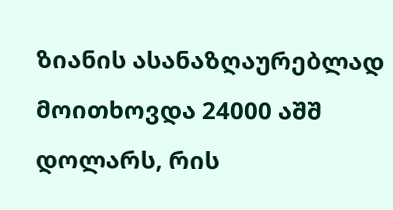ზიანის ასანაზღაურებლად მოითხოვდა 24000 აშშ დოლარს, რის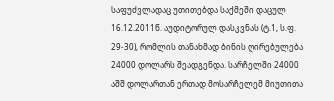საფუძვლადაც უთითებდა საქმეში დაცულ 16.12.2011წ. აუდიტორულ დასკვნას (ტ.1, ს.ფ. 29-30), რომლის თანახმად ბინის ღირებულება 24000 დოლარს შეადგენდა. სარჩელში 24000 აშშ დოლართან ერთად მოსარჩელემ მიუთითა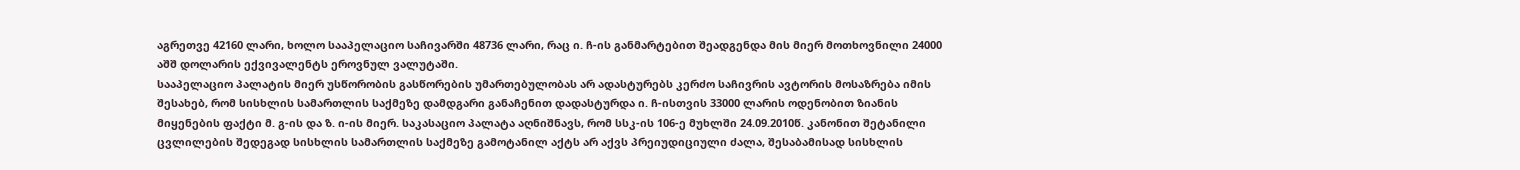აგრეთვე 42160 ლარი, ხოლო სააპელაციო საჩივარში 48736 ლარი, რაც ი. ჩ-ის განმარტებით შეადგენდა მის მიერ მოთხოვნილი 24000 აშშ დოლარის ექვივალენტს ეროვნულ ვალუტაში.
სააპელაციო პალატის მიერ უსწორობის გასწორების უმართებულობას არ ადასტურებს კერძო საჩივრის ავტორის მოსაზრება იმის შესახებ, რომ სისხლის სამართლის საქმეზე დამდგარი განაჩენით დადასტურდა ი. ჩ-ისთვის 33000 ლარის ოდენობით ზიანის მიყენების ფაქტი მ. გ-ის და ზ. ი-ის მიერ. საკასაციო პალატა აღნიშნავს, რომ სსკ-ის 106-ე მუხლში 24.09.2010წ. კანონით შეტანილი ცვლილების შედეგად სისხლის სამართლის საქმეზე გამოტანილ აქტს არ აქვს პრეიუდიციული ძალა, შესაბამისად სისხლის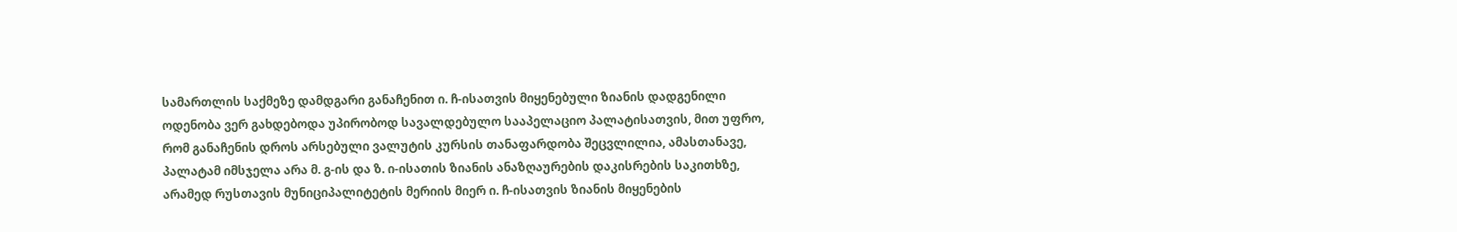სამართლის საქმეზე დამდგარი განაჩენით ი. ჩ-ისათვის მიყენებული ზიანის დადგენილი ოდენობა ვერ გახდებოდა უპირობოდ სავალდებულო სააპელაციო პალატისათვის, მით უფრო, რომ განაჩენის დროს არსებული ვალუტის კურსის თანაფარდობა შეცვლილია, ამასთანავე, პალატამ იმსჯელა არა მ. გ-ის და ზ. ი-ისათის ზიანის ანაზღაურების დაკისრების საკითხზე, არამედ რუსთავის მუნიციპალიტეტის მერიის მიერ ი. ჩ-ისათვის ზიანის მიყენების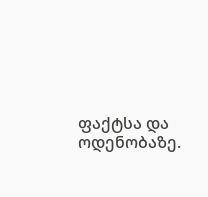ფაქტსა და ოდენობაზე.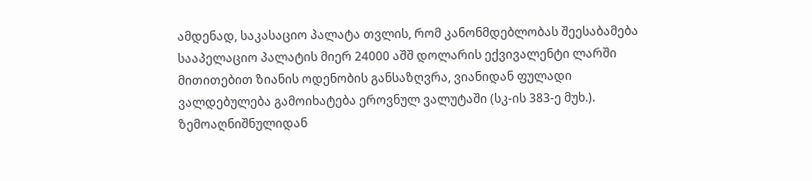ამდენად, საკასაციო პალატა თვლის, რომ კანონმდებლობას შეესაბამება სააპელაციო პალატის მიერ 24000 აშშ დოლარის ექვივალენტი ლარში მითითებით ზიანის ოდენობის განსაზღვრა, ვიანიდან ფულადი ვალდებულება გამოიხატება ეროვნულ ვალუტაში (სკ-ის 383-ე მუხ.).
ზემოაღნიშნულიდან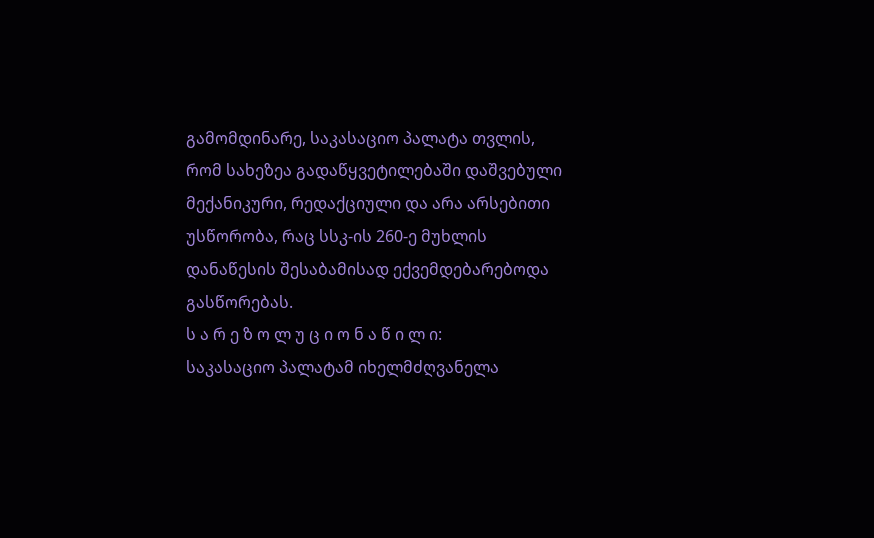გამომდინარე, საკასაციო პალატა თვლის, რომ სახეზეა გადაწყვეტილებაში დაშვებული მექანიკური, რედაქციული და არა არსებითი უსწორობა, რაც სსკ-ის 260-ე მუხლის დანაწესის შესაბამისად ექვემდებარებოდა გასწორებას.
ს ა რ ე ზ ო ლ უ ც ი ო ნ ა წ ი ლ ი:
საკასაციო პალატამ იხელმძღვანელა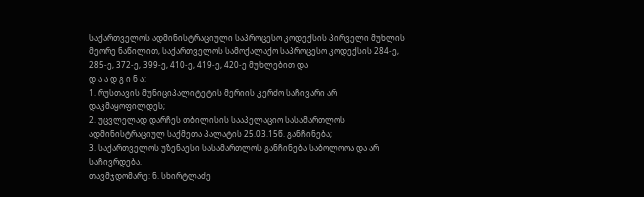საქართველოს ადმინისტრაციული საპროცესო კოდექსის პირველი მუხლის მეორე ნაწილით, საქართველოს სამოქალაქო საპროცესო კოდექსის 284-ე, 285-ე, 372-ე, 399-ე, 410-ე, 419-ე, 420-ე მუხლებით და
დ ა ა დ გ ი ნ ა:
1. რუსთავის მუნიციპალიტეტის მერიის კერძო საჩივარი არ დაკმაყოფილდეს;
2. უცვლელად დარჩეს თბილისის სააპელაციო სასამართლოს ადმინისტრაციულ საქმეთა პალატის 25.03.15წ. განჩინება;
3. საქართველოს უზენაესი სასამართლოს განჩინება საბოლოოა და არ საჩივრდება.
თავმჯდომარე: ნ. სხირტლაძე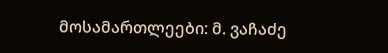მოსამართლეები: მ. ვაჩაძე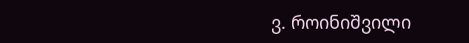ვ. როინიშვილი